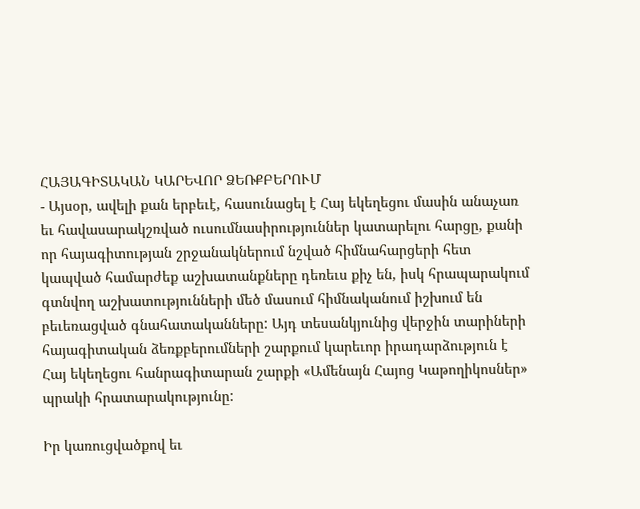ՀԱՅԱԳԻՏԱԿԱՆ ԿԱՐԵՎՈՐ ՁԵՌՔԲԵՐՈՒՄ
- Այսօր, ավելի քան երբեւէ, հասունացել է Հայ եկեղեցու մասին անաչառ եւ հավասարակշռված ուսումնասիրություններ կատարելու հարցը, քանի որ հայագիտության շրջանակներում նշված հիմնահարցերի հետ կապված համարժեք աշխատանքները դեռեւս քիչ են, իսկ հրապարակում գտնվող աշխատությունների մեծ մասում հիմնականում իշխում են բեւեռացված գնահատականները: Այդ տեսանկյունից վերջին տարիների հայագիտական ձեռքբերումների շարքում կարեւոր իրադարձություն է Հայ եկեղեցու հանրագիտարան շարքի «Ամենայն Հայոց Կաթողիկոսներ» պրակի հրատարակությունը:

Իր կառուցվածքով եւ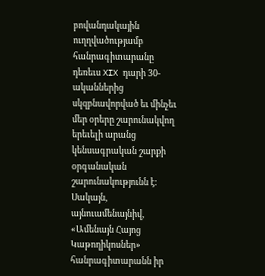բովանդակային ուղղվածությամբ հանրագիտարանը դեռեւս XIX դարի 30-ականներից սկզբնավորված եւ մինչեւ մեր օրերը շարունակվող երեւելի արանց կենսագրական շարքի օրգանական շարունակությունն է: Սակայն, այնուամենայնիվ, «Ամենայն Հայոց Կաթողիկոսներ» հանրագիտարանն իր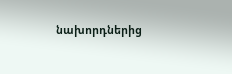նախորդներից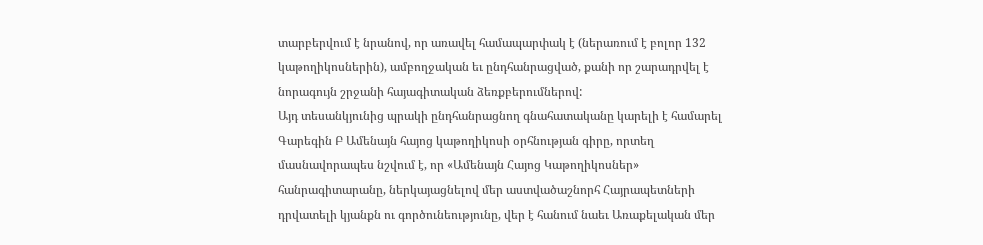տարբերվում է նրանով, որ առավել համապարփակ է (ներառում է բոլոր 132 կաթողիկոսներին), ամբողջական եւ ընդհանրացված, քանի որ շարադրվել է նորագույն շրջանի հայագիտական ձեռքբերումներով:
Այդ տեսանկյունից պրակի ընդհանրացնող գնահատականը կարելի է համարել Գարեգին Բ Ամենայն հայոց կաթողիկոսի օրհնության գիրը, որտեղ մասնավորապես նշվում է, որ «Ամենայն Հայոց Կաթողիկոսներ» հանրագիտարանը, ներկայացնելով մեր աստվածաշնորհ Հայրապետների դրվատելի կյանքն ու գործունեությունը, վեր է հանում նաեւ Առաքելական մեր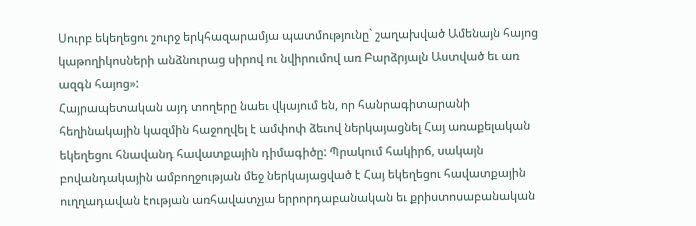Սուրբ եկեղեցու շուրջ երկհազարամյա պատմությունը` շաղախված Ամենայն հայոց կաթողիկոսների անձնուրաց սիրով ու նվիրումով առ Բարձրյալն Աստված եւ առ ազգն հայոց»:
Հայրապետական այդ տողերը նաեւ վկայում են, որ հանրագիտարանի հեղինակային կազմին հաջողվել է ամփոփ ձեւով ներկայացնել Հայ առաքելական եկեղեցու հնավանդ հավատքային դիմագիծը: Պրակում հակիրճ, սակայն բովանդակային ամբողջության մեջ ներկայացված է Հայ եկեղեցու հավատքային ուղղադավան էության առհավատչյա երրորդաբանական եւ քրիստոսաբանական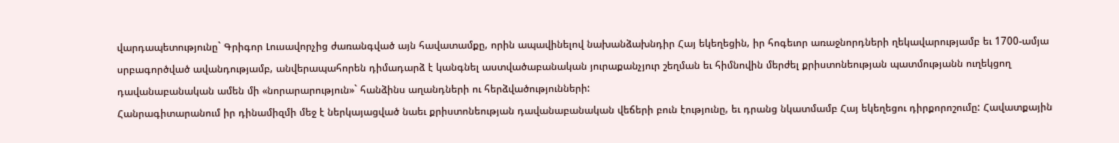վարդապետությունը` Գրիգոր Լուսավորչից ժառանգված այն հավատամքը, որին ապավինելով նախանձախնդիր Հայ եկեղեցին, իր հոգեւոր առաջնորդների ղեկավարությամբ եւ 1700-ամյա սրբագործված ավանդությամբ, անվերապահորեն դիմադարձ է կանգնել աստվածաբանական յուրաքանչյուր շեղման եւ հիմնովին մերժել քրիստոնեության պատմությանն ուղեկցող դավանաբանական ամեն մի «նորարարություն»` հանձինս աղանդների ու հերձվածությունների:
Հանրագիտարանում իր դինամիզմի մեջ է ներկայացված նաեւ քրիստոնեության դավանաբանական վեճերի բուն էությունը, եւ դրանց նկատմամբ Հայ եկեղեցու դիրքորոշումը: Հավատքային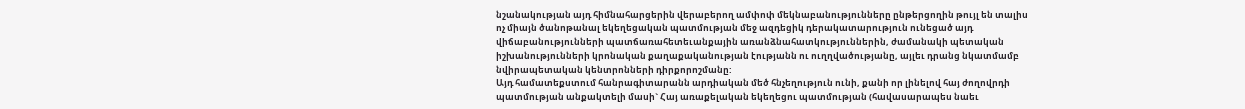նշանակության այդ հիմնահարցերին վերաբերող ամփոփ մեկնաբանությունները ընթերցողին թույլ են տալիս ոչ միայն ծանոթանալ եկեղեցական պատմության մեջ ազդեցիկ դերակատարություն ունեցած այդ վիճաբանությունների պատճառահետեւանքային առանձնահատկություններին, ժամանակի պետական իշխանությունների կրոնական քաղաքականության էությանն ու ուղղվածությանը, այլեւ դրանց նկատմամբ նվիրապետական կենտրոնների դիրքորոշմանը:
Այդ համատեքստում հանրագիտարանն արդիական մեծ հնչեղություն ունի, քանի որ լինելով հայ ժողովրդի պատմության անքակտելի մասի` Հայ առաքելական եկեղեցու պատմության (հավասարապես նաեւ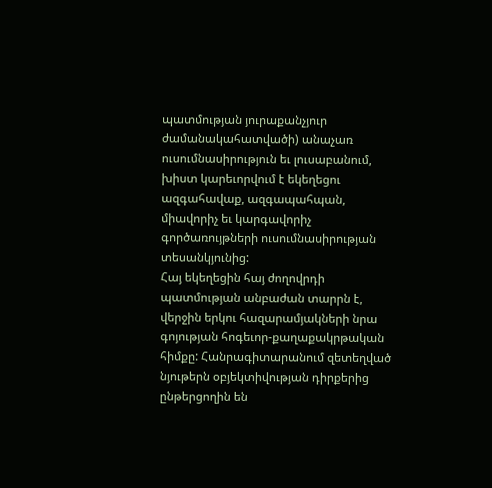պատմության յուրաքանչյուր ժամանակահատվածի) անաչառ ուսումնասիրություն եւ լուսաբանում, խիստ կարեւորվում է եկեղեցու ազգահավաք, ազգապահպան, միավորիչ եւ կարգավորիչ գործառույթների ուսումնասիրության տեսանկյունից:
Հայ եկեղեցին հայ ժողովրդի պատմության անբաժան տարրն է, վերջին երկու հազարամյակների նրա գոյության հոգեւոր-քաղաքակրթական հիմքը: Հանրագիտարանում զետեղված նյութերն օբյեկտիվության դիրքերից ընթերցողին են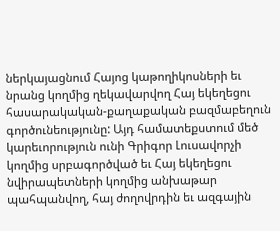ներկայացնում Հայոց կաթողիկոսների եւ նրանց կողմից ղեկավարվող Հայ եկեղեցու հասարակական-քաղաքական բազմաբեղուն գործունեությունը: Այդ համատեքստում մեծ կարեւորություն ունի Գրիգոր Լուսավորչի կողմից սրբագործված եւ Հայ եկեղեցու նվիրապետների կողմից անխաթար պահպանվող, հայ ժողովրդին եւ ազգային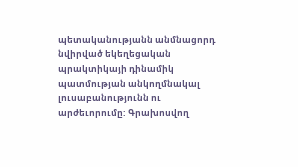պետականությանն անմնացորդ նվիրված եկեղեցական պրակտիկայի դինամիկ պատմության անկողմնակալ լուսաբանությունն ու արժեւորումը: Գրախոսվող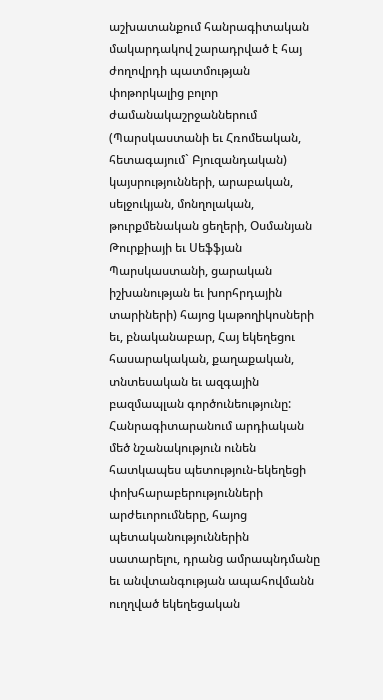աշխատանքում հանրագիտական մակարդակով շարադրված է հայ ժողովրդի պատմության փոթորկալից բոլոր ժամանակաշրջաններում (Պարսկաստանի եւ Հռոմեական, հետագայում` Բյուզանդական) կայսրությունների, արաբական, սելջուկյան, մոնղոլական, թուրքմենական ցեղերի, Օսմանյան Թուրքիայի եւ Սեֆֆյան Պարսկաստանի, ցարական իշխանության եւ խորհրդային տարիների) հայոց կաթողիկոսների եւ, բնականաբար, Հայ եկեղեցու հասարակական, քաղաքական, տնտեսական եւ ազգային բազմապլան գործունեությունը:
Հանրագիտարանում արդիական մեծ նշանակություն ունեն հատկապես պետություն-եկեղեցի փոխհարաբերությունների արժեւորումները, հայոց պետականություններին սատարելու, դրանց ամրապնդմանը եւ անվտանգության ապահովմանն ուղղված եկեղեցական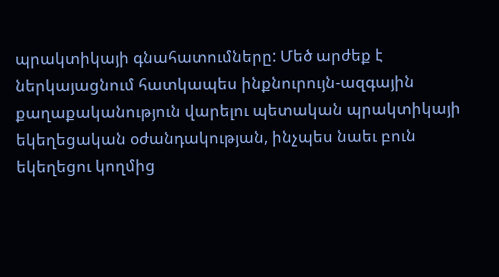պրակտիկայի գնահատումները: Մեծ արժեք է ներկայացնում հատկապես ինքնուրույն-ազգային քաղաքականություն վարելու պետական պրակտիկայի եկեղեցական օժանդակության, ինչպես նաեւ բուն եկեղեցու կողմից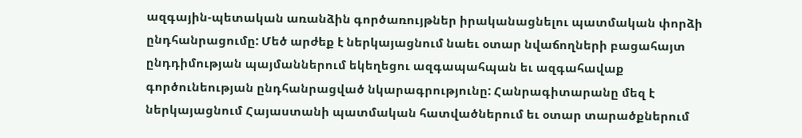ազգային-պետական առանձին գործառույթներ իրականացնելու պատմական փորձի ընդհանրացումը: Մեծ արժեք է ներկայացնում նաեւ օտար նվաճողների բացահայտ ընդդիմության պայմաններում եկեղեցու ազգապահպան եւ ազգահավաք գործունեության ընդհանրացված նկարագրությունը: Հանրագիտարանը մեզ է ներկայացնում Հայաստանի պատմական հատվածներում եւ օտար տարածքներում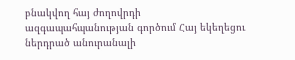բնակվող հայ ժողովրդի ազգապահպանության գործում Հայ եկեղեցու ներդրած անուրանալի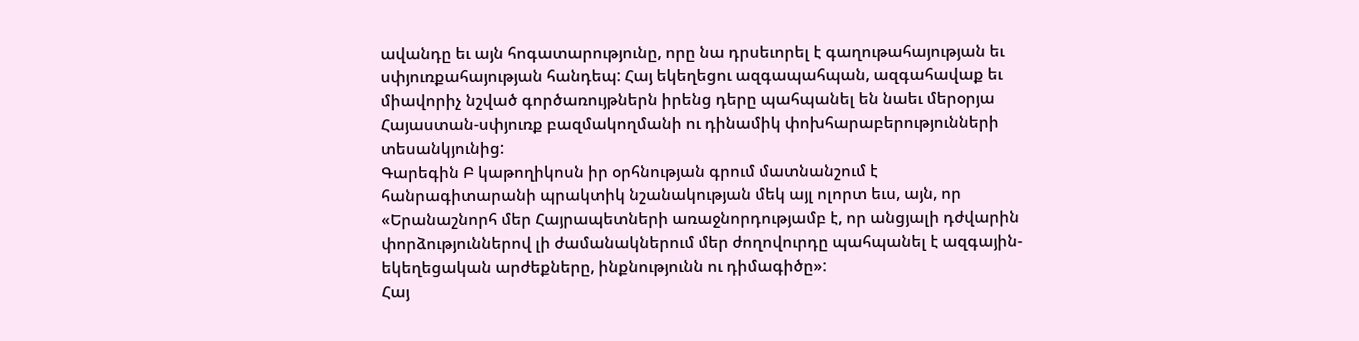ավանդը եւ այն հոգատարությունը, որը նա դրսեւորել է գաղութահայության եւ սփյուռքահայության հանդեպ: Հայ եկեղեցու ազգապահպան, ազգահավաք եւ միավորիչ նշված գործառույթներն իրենց դերը պահպանել են նաեւ մերօրյա Հայաստան-սփյուռք բազմակողմանի ու դինամիկ փոխհարաբերությունների տեսանկյունից:
Գարեգին Բ կաթողիկոսն իր օրհնության գրում մատնանշում է հանրագիտարանի պրակտիկ նշանակության մեկ այլ ոլորտ եւս, այն, որ «Երանաշնորհ մեր Հայրապետների առաջնորդությամբ է, որ անցյալի դժվարին փորձություններով լի ժամանակներում մեր ժողովուրդը պահպանել է ազգային-եկեղեցական արժեքները, ինքնությունն ու դիմագիծը»:
Հայ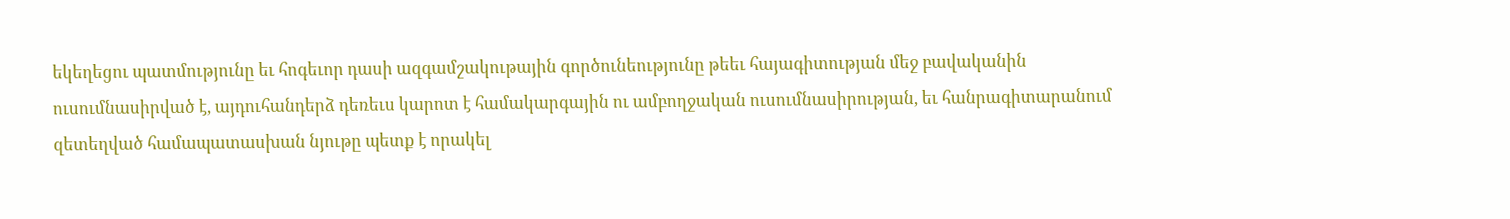եկեղեցու պատմությունը եւ հոգեւոր դասի ազգամշակութային գործունեությունը թեեւ հայագիտության մեջ բավականին ուսումնասիրված է, այդուհանդերձ դեռեւս կարոտ է համակարգային ու ամբողջական ուսումնասիրության, եւ հանրագիտարանում զետեղված համապատասխան նյութը պետք է որակել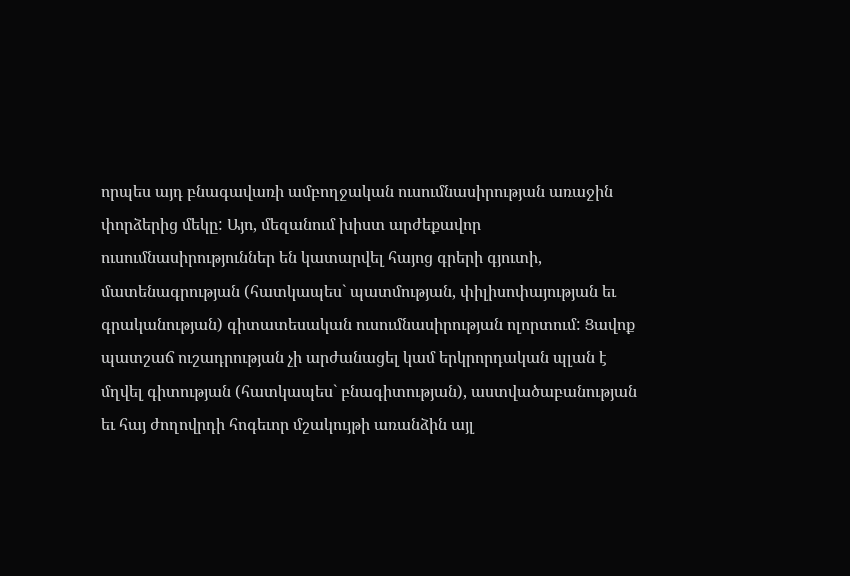որպես այդ բնագավառի ամբողջական ուսումնասիրության առաջին փորձերից մեկը: Այո, մեզանում խիստ արժեքավոր ուսումնասիրություններ են կատարվել հայոց գրերի գյուտի, մատենագրության (հատկապես` պատմության, փիլիսոփայության եւ գրականության) գիտատեսական ուսումնասիրության ոլորտում: Ցավոք պատշաճ ուշադրության չի արժանացել կամ երկրորդական պլան է մղվել գիտության (հատկապես` բնագիտության), աստվածաբանության եւ հայ ժողովրդի հոգեւոր մշակույթի առանձին այլ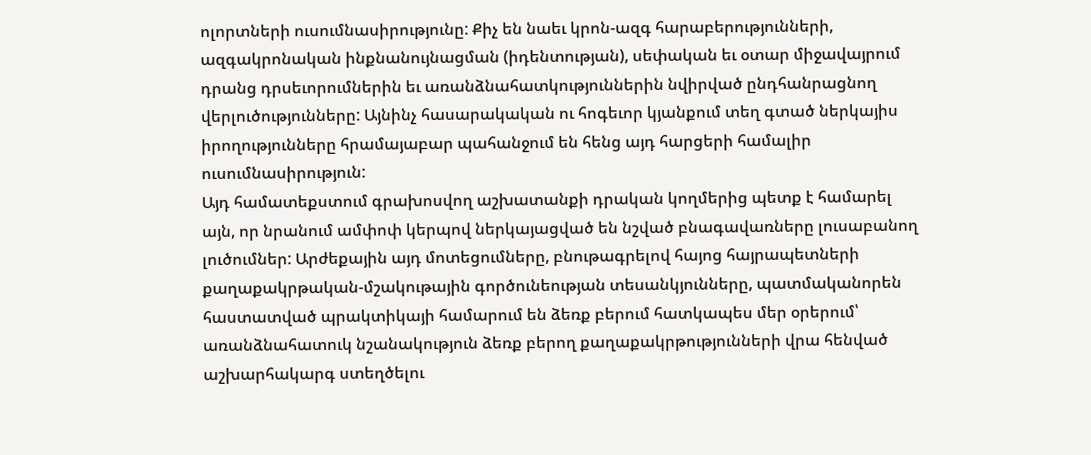ոլորտների ուսումնասիրությունը: Քիչ են նաեւ կրոն-ազգ հարաբերությունների, ազգակրոնական ինքնանույնացման (իդենտության), սեփական եւ օտար միջավայրում դրանց դրսեւորումներին եւ առանձնահատկություններին նվիրված ընդհանրացնող վերլուծությունները: Այնինչ հասարակական ու հոգեւոր կյանքում տեղ գտած ներկայիս իրողությունները հրամայաբար պահանջում են հենց այդ հարցերի համալիր ուսումնասիրություն:
Այդ համատեքստում գրախոսվող աշխատանքի դրական կողմերից պետք է համարել այն, որ նրանում ամփոփ կերպով ներկայացված են նշված բնագավառները լուսաբանող լուծումներ: Արժեքային այդ մոտեցումները, բնութագրելով հայոց հայրապետների քաղաքակրթական-մշակութային գործունեության տեսանկյունները, պատմականորեն հաստատված պրակտիկայի համարում են ձեռք բերում հատկապես մեր օրերում՝ առանձնահատուկ նշանակություն ձեռք բերող քաղաքակրթությունների վրա հենված աշխարհակարգ ստեղծելու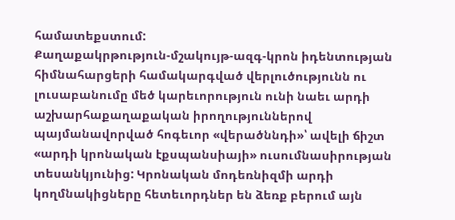համատեքստում:
Քաղաքակրթություն-մշակույթ-ազգ-կրոն իդենտության հիմնահարցերի համակարգված վերլուծությունն ու լուսաբանումը մեծ կարեւորություն ունի նաեւ արդի աշխարհաքաղաքական իրողություններով պայմանավորված հոգեւոր «վերածննդի»՝ ավելի ճիշտ «արդի կրոնական էքսպանսիայի» ուսումնասիրության տեսանկյունից: Կրոնական մոդեռնիզմի արդի կողմնակիցները հետեւորդներ են ձեռք բերում այն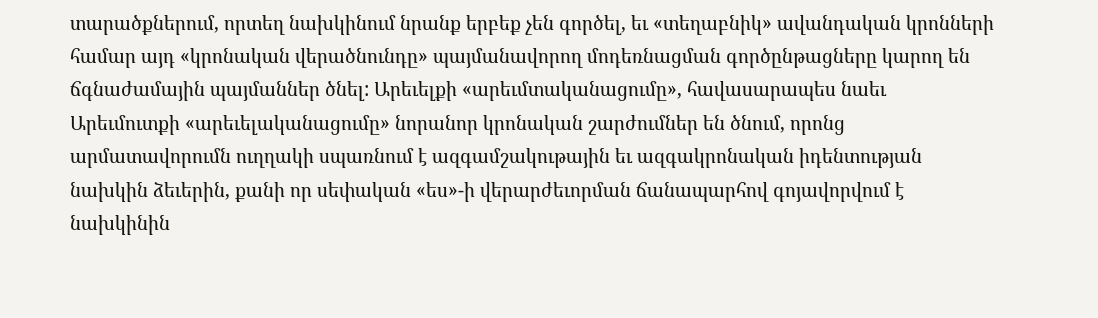տարածքներում, որտեղ նախկինում նրանք երբեք չեն գործել, եւ «տեղաբնիկ» ավանդական կրոնների համար այդ «կրոնական վերածնունդը» պայմանավորող մոդեռնացման գործընթացները կարող են ճգնաժամային պայմաններ ծնել: Արեւելքի «արեւմտականացումը», հավասարապես նաեւ Արեւմուտքի «արեւելականացումը» նորանոր կրոնական շարժումներ են ծնում, որոնց արմատավորումն ուղղակի սպառնում է ազգամշակութային եւ ազգակրոնական իդենտության նախկին ձեւերին, քանի որ սեփական «ես»-ի վերարժեւորման ճանապարհով գոյավորվում է նախկինին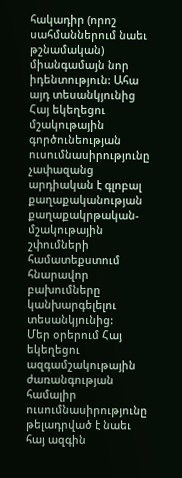հակադիր (որոշ սահմաններում նաեւ թշնամական) միանգամայն նոր իդենտություն: Ահա այդ տեսանկյունից Հայ եկեղեցու մշակութային գործունեության ուսումնասիրությունը չափազանց արդիական է գլոբալ քաղաքականության քաղաքակրթական-մշակութային շփումների համատեքստում հնարավոր բախումները կանխարգելելու տեսանկյունից:
Մեր օրերում Հայ եկեղեցու ազգամշակութային ժառանգության համալիր ուսումնասիրությունը թելադրված է նաեւ հայ ազգին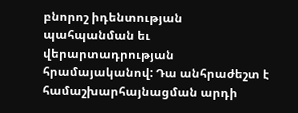բնորոշ իդենտության պահպանման եւ վերարտադրության հրամայականով: Դա անհրաժեշտ է համաշխարհայնացման արդի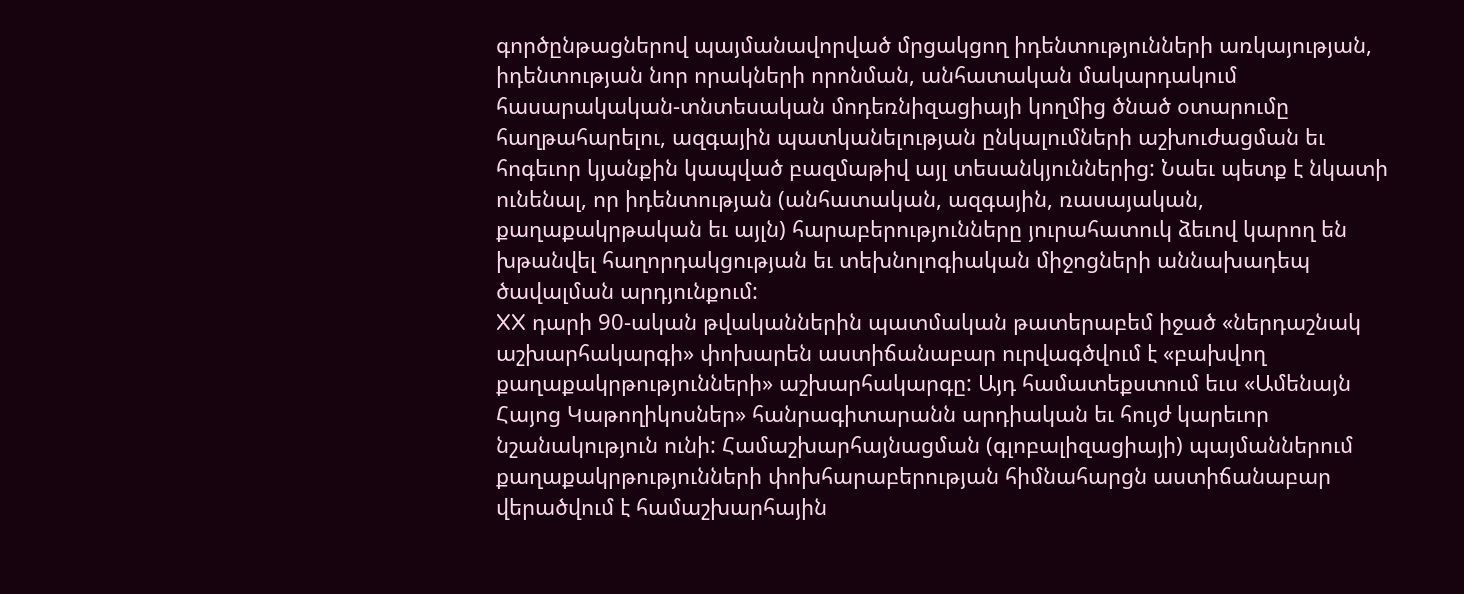գործընթացներով պայմանավորված մրցակցող իդենտությունների առկայության, իդենտության նոր որակների որոնման, անհատական մակարդակում հասարակական-տնտեսական մոդեռնիզացիայի կողմից ծնած օտարումը հաղթահարելու, ազգային պատկանելության ընկալումների աշխուժացման եւ հոգեւոր կյանքին կապված բազմաթիվ այլ տեսանկյուններից: Նաեւ պետք է նկատի ունենալ, որ իդենտության (անհատական, ազգային, ռասայական, քաղաքակրթական եւ այլն) հարաբերությունները յուրահատուկ ձեւով կարող են խթանվել հաղորդակցության եւ տեխնոլոգիական միջոցների աննախադեպ ծավալման արդյունքում:
XX դարի 90-ական թվականներին պատմական թատերաբեմ իջած «ներդաշնակ աշխարհակարգի» փոխարեն աստիճանաբար ուրվագծվում է «բախվող քաղաքակրթությունների» աշխարհակարգը: Այդ համատեքստում եւս «Ամենայն Հայոց Կաթողիկոսներ» հանրագիտարանն արդիական եւ հույժ կարեւոր նշանակություն ունի: Համաշխարհայնացման (գլոբալիզացիայի) պայմաններում քաղաքակրթությունների փոխհարաբերության հիմնահարցն աստիճանաբար վերածվում է համաշխարհային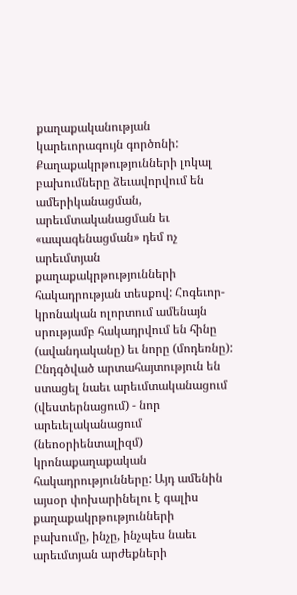քաղաքականության կարեւորագույն գործոնի: Քաղաքակրթությունների լոկալ բախումները ձեւավորվում են ամերիկանացման, արեւմտականացման եւ «ապագենացման» դեմ ոչ արեւմտյան քաղաքակրթությունների հակադրության տեսքով: Հոգեւոր-կրոնական ոլորտում ամենայն սրությամբ հակադրվում են հինը (ավանդականը) եւ նորը (մոդեռնը): Ընդգծված արտահայտություն են ստացել նաեւ արեւմտականացում (վեստերնացում) - նոր արեւելականացում (նեոօրիենտալիզմ) կրոնաքաղաքական հակադրությունները: Այդ ամենին այսօր փոխարինելու է գալիս քաղաքակրթությունների բախումը, ինչը, ինչպես նաեւ արեւմտյան արժեքների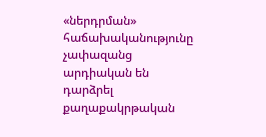«ներդրման» հաճախականությունը չափազանց արդիական են դարձրել քաղաքակրթական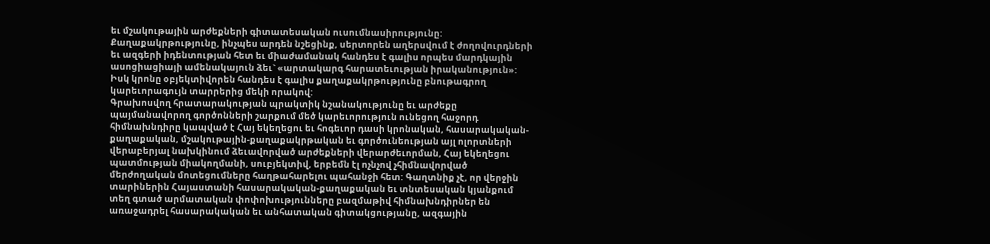եւ մշակութային արժեքների գիտատեսական ուսումնասիրությունը: Քաղաքակրթությունը, ինչպես արդեն նշեցինք, սերտորեն աղերսվում է ժողովուրդների եւ ազգերի իդենտության հետ եւ միաժամանակ հանդես է գալիս որպես մարդկային ասոցիացիայի ամենակայուն ձեւ` «արտակարգ հարատեւության իրականություն»: Իսկ կրոնը օբյեկտիվորեն հանդես է գալիս քաղաքակրթությունը բնութագրող կարեւորագույն տարրերից մեկի որակով:
Գրախոսվող հրատարակության պրակտիկ նշանակությունը եւ արժեքը պայմանավորող գործոնների շարքում մեծ կարեւորություն ունեցող հաջորդ հիմնախնդիրը կապված է Հայ եկեղեցու եւ հոգեւոր դասի կրոնական, հասարակական-քաղաքական, մշակութային-քաղաքակրթական եւ գործունեության այլ ոլորտների վերաբերյալ նախկինում ձեւավորված արժեքների վերարժեւորման, Հայ եկեղեցու պատմության միակողմանի, սուբյեկտիվ, երբեմն էլ ոչնչով չհիմնավորված մերժողական մոտեցումները հաղթահարելու պահանջի հետ: Գաղտնիք չէ, որ վերջին տարիներին Հայաստանի հասարակական-քաղաքական եւ տնտեսական կյանքում տեղ գտած արմատական փոփոխությունները բազմաթիվ հիմնախնդիրներ են առաջադրել հասարակական եւ անհատական գիտակցությանը, ազգային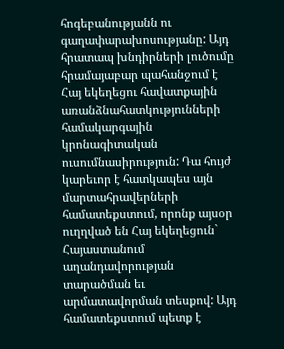հոգեբանությանն ու գաղափարախոսությանը: Այդ հրատապ խնդիրների լուծումը հրամայաբար պահանջում է Հայ եկեղեցու հավատքային առանձնահատկությունների համակարգային կրոնագիտական ուսումնասիրություն: Դա հույժ կարեւոր է հատկապես այն մարտահրավերների համատեքստում, որոնք այսօր ուղղված են Հայ եկեղեցուն` Հայաստանում աղանդավորության տարածման եւ արմատավորման տեսքով: Այդ համատեքստում պետք է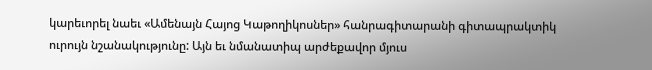կարեւորել նաեւ «Ամենայն Հայոց Կաթողիկոսներ» հանրագիտարանի գիտապրակտիկ ուրույն նշանակությունը: Այն եւ նմանատիպ արժեքավոր մյուս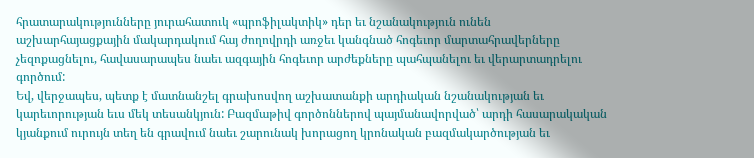հրատարակությունները յուրահատուկ «պրոֆիլակտիկ» դեր եւ նշանակություն ունեն աշխարհայացքային մակարդակում հայ ժողովրդի առջեւ կանգնած հոգեւոր մարտահրավերները չեզոքացնելու, հավասարապես նաեւ ազգային հոգեւոր արժեքները պահպանելու եւ վերարտադրելու գործում:
Եվ, վերջապես, պետք է մատնանշել գրախոսվող աշխատանքի արդիական նշանակության եւ կարեւորության եւս մեկ տեսանկյուն: Բազմաթիվ գործոններով պայմանավորված՝ արդի հասարակական կյանքում ուրույն տեղ են գրավում նաեւ շարունակ խորացող կրոնական բազմակարծության եւ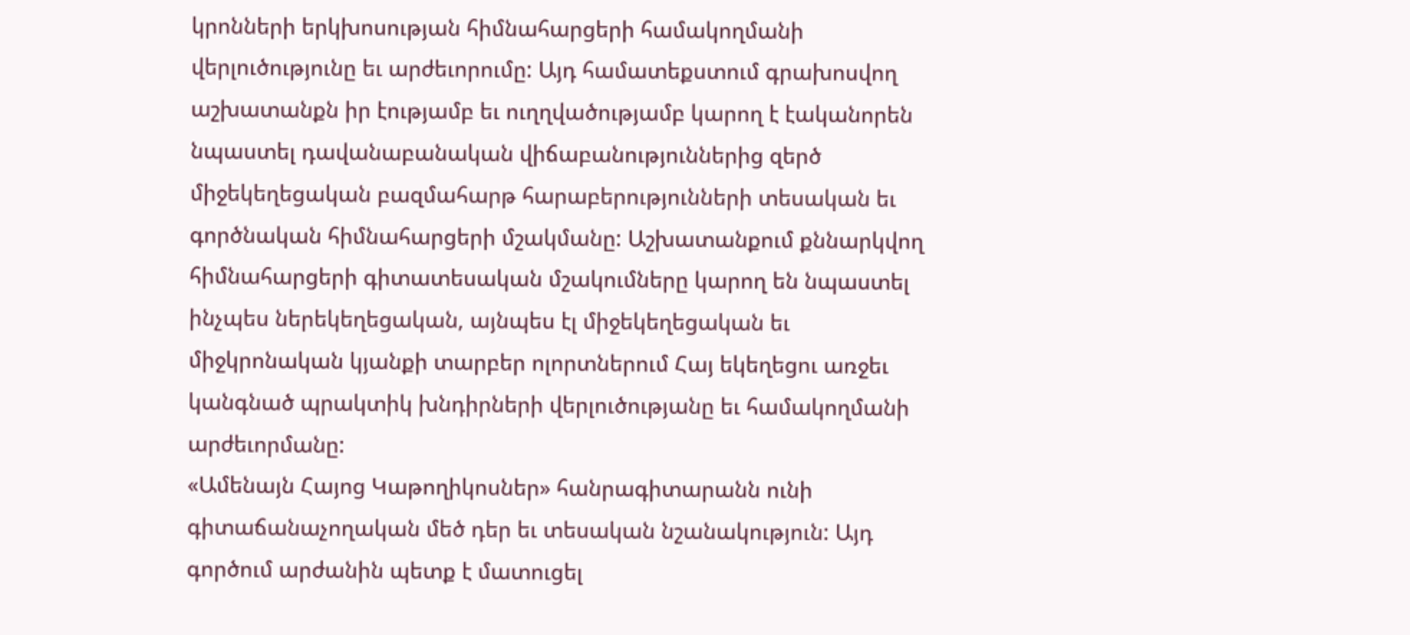կրոնների երկխոսության հիմնահարցերի համակողմանի վերլուծությունը եւ արժեւորումը: Այդ համատեքստում գրախոսվող աշխատանքն իր էությամբ եւ ուղղվածությամբ կարող է էականորեն նպաստել դավանաբանական վիճաբանություններից զերծ միջեկեղեցական բազմահարթ հարաբերությունների տեսական եւ գործնական հիմնահարցերի մշակմանը: Աշխատանքում քննարկվող հիմնահարցերի գիտատեսական մշակումները կարող են նպաստել ինչպես ներեկեղեցական, այնպես էլ միջեկեղեցական եւ միջկրոնական կյանքի տարբեր ոլորտներում Հայ եկեղեցու առջեւ կանգնած պրակտիկ խնդիրների վերլուծությանը եւ համակողմանի արժեւորմանը:
«Ամենայն Հայոց Կաթողիկոսներ» հանրագիտարանն ունի գիտաճանաչողական մեծ դեր եւ տեսական նշանակություն: Այդ գործում արժանին պետք է մատուցել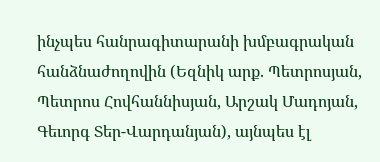ինչպես հանրագիտարանի խմբագրական հանձնաժողովին (Եզնիկ արք. Պետրոսյան, Պետրոս Հովհաննիսյան, Արշակ Մադոյան, Գեւորգ Տեր-Վարդանյան), այնպես էլ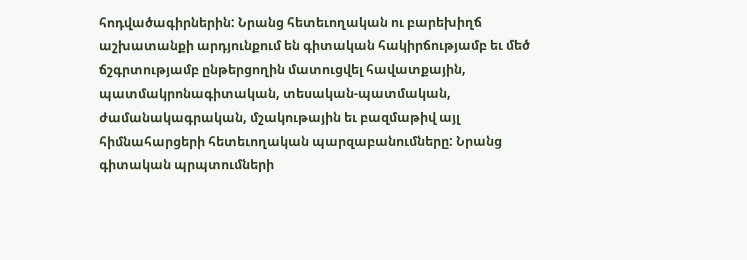հոդվածագիրներին: Նրանց հետեւողական ու բարեխիղճ աշխատանքի արդյունքում են գիտական հակիրճությամբ եւ մեծ ճշգրտությամբ ընթերցողին մատուցվել հավատքային, պատմակրոնագիտական, տեսական-պատմական, ժամանակագրական, մշակութային եւ բազմաթիվ այլ հիմնահարցերի հետեւողական պարզաբանումները: Նրանց գիտական պրպտումների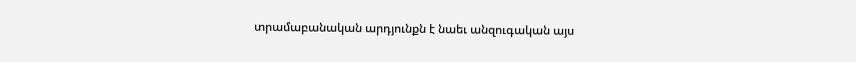տրամաբանական արդյունքն է նաեւ անզուգական այս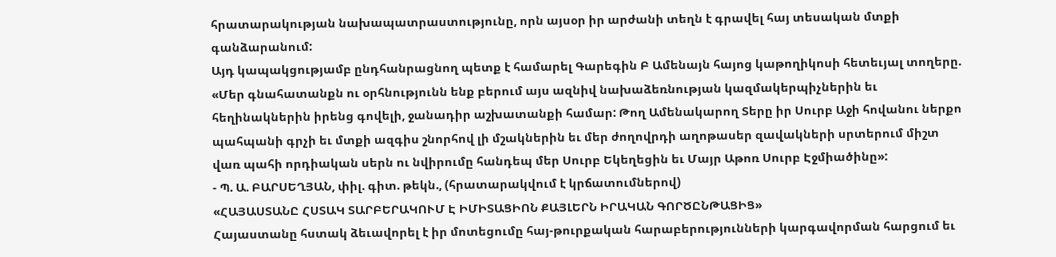հրատարակության նախապատրաստությունը, որն այսօր իր արժանի տեղն է գրավել հայ տեսական մտքի գանձարանում:
Այդ կապակցությամբ ընդհանրացնող պետք է համարել Գարեգին Բ Ամենայն հայոց կաթողիկոսի հետեւյալ տողերը. «Մեր գնահատանքն ու օրհնությունն ենք բերում այս ազնիվ նախաձեռնության կազմակերպիչներին եւ հեղինակներին իրենց գովելի, ջանադիր աշխատանքի համար: Թող Ամենակարող Տերը իր Սուրբ Աջի հովանու ներքո պահպանի գրչի եւ մտքի ազգիս շնորհով լի մշակներին եւ մեր ժողովրդի աղոթասեր զավակների սրտերում միշտ վառ պահի որդիական սերն ու նվիրումը հանդեպ մեր Սուրբ Եկեղեցին եւ Մայր Աթոռ Սուրբ Էջմիածինը»:
- Պ. Ա. ԲԱՐՍԵՂՅԱՆ, փիլ. գիտ. թեկն., (հրատարակվում է կրճատումներով)
«ՀԱՅԱՍՏԱՆԸ ՀՍՏԱԿ ՏԱՐԲԵՐԱԿՈՒՄ Է ԻՄԻՏԱՑԻՈՆ ՔԱՅԼԵՐՆ ԻՐԱԿԱՆ ԳՈՐԾԸՆԹԱՑԻՑ»
Հայաստանը հստակ ձեւավորել է իր մոտեցումը հայ-թուրքական հարաբերությունների կարգավորման հարցում եւ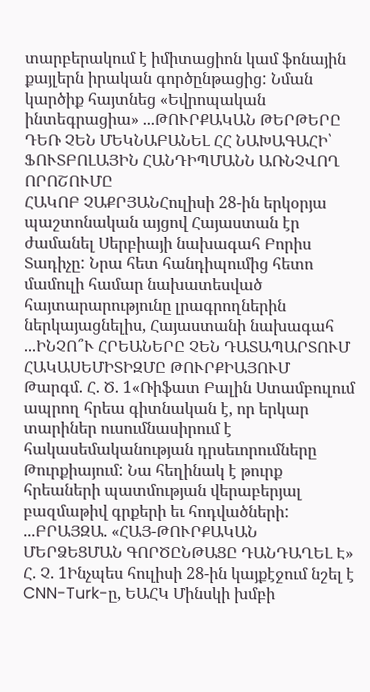տարբերակում է իմիտացիոն կամ ֆոնային քայլերն իրական գործընթացից: Նման կարծիք հայտնեց «Եվրոպական ինտեգրացիա» ...ԹՈՒՐՔԱԿԱՆ ԹԵՐԹԵՐԸ ԴԵՌ ՉԵՆ ՄԵԿՆԱԲԱՆԵԼ ՀՀ ՆԱԽԱԳԱՀԻ՝ ՖՈՒՏԲՈԼԱՅԻՆ ՀԱՆԴԻՊՄԱՆՆ ԱՌՆՉՎՈՂ ՈՐՈՇՈՒՄԸ
ՀԱԿՈԲ ՉԱՔՐՅԱՆՀուլիսի 28-ին երկօրյա պաշտոնական այցով Հայաստան էր ժամանել Սերբիայի նախագահ Բորիս Տադիչը: Նրա հետ հանդիպումից հետո մամուլի համար նախատեսված հայտարարությունը լրագրողներին ներկայացնելիս, Հայաստանի նախագահ ...ԻՆՉՈ՞Ւ ՀՐԵԱՆԵՐԸ ՉԵՆ ԴԱՏԱՊԱՐՏՈՒՄ ՀԱԿԱՍԵՄԻՏԻԶՄԸ ԹՈՒՐՔԻԱՅՈՒՄ
Թարգմ. Հ. Ծ. 1«Ռիֆատ Բալին Ստամբուլում ապրող հրեա գիտնական է, որ երկար տարիներ ուսումնասիրում է հակասեմականության դրսեւորումները Թուրքիայում: Նա հեղինակ է թուրք հրեաների պատմության վերաբերյալ բազմաթիվ գրքերի եւ հոդվածների: ...ԲՐԱՅԶԱ. «ՀԱՅ-ԹՈՒՐՔԱԿԱՆ ՄԵՐՁԵՑՄԱՆ ԳՈՐԾԸՆԹԱՑԸ ԴԱՆԴԱՂԵԼ Է»
Հ. Չ. 1Ինչպես հուլիսի 28-ին կայքէջում նշել է CNN-Turk-ը, ԵԱՀԿ Մինսկի խմբի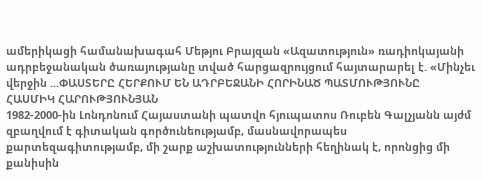ամերիկացի համանախագահ Մեթյու Բրայզան «Ազատություն» ռադիոկայանի ադրբեջանական ծառայությանը տված հարցազրույցում հայտարարել է. «Մինչեւ վերջին ...ՓԱՍՏԵՐԸ ՀԵՐՔՈՒՄ ԵՆ ԱԴՐԲԵՋԱՆԻ ՀՈՐԻՆԱԾ ՊԱՏՄՈՒԹՅՈՒՆԸ
ՀԱՍՄԻԿ ՀԱՐՈՒԹՅՈՒՆՅԱՆ
1982-2000-ին Լոնդոնում Հայաստանի պատվո հյուպատոս Ռուբեն Գալչյանն այժմ զբաղվում է գիտական գործունեությամբ, մասնավորապես քարտեզագիտությամբ, մի շարք աշխատությունների հեղինակ է, որոնցից մի քանիսին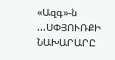«Ազգ»-ն ...ՍՓՅՈՒՌՔԻ ՆԱԽԱՐԱՐԸ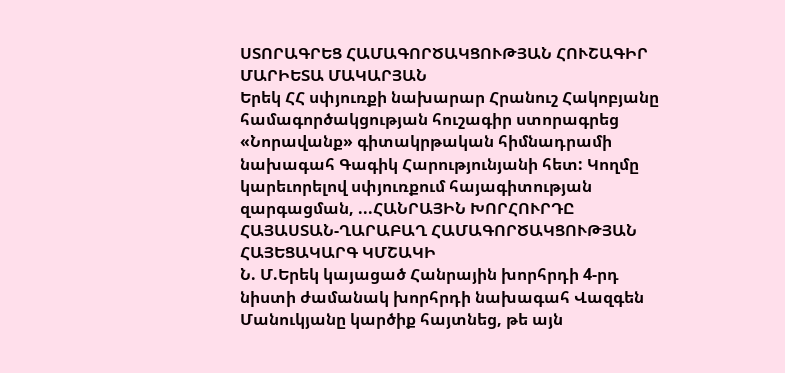ՍՏՈՐԱԳՐԵՑ ՀԱՄԱԳՈՐԾԱԿՑՈՒԹՅԱՆ ՀՈՒՇԱԳԻՐ
ՄԱՐԻԵՏԱ ՄԱԿԱՐՅԱՆ
Երեկ ՀՀ սփյուռքի նախարար Հրանուշ Հակոբյանը համագործակցության հուշագիր ստորագրեց «Նորավանք» գիտակրթական հիմնադրամի նախագահ Գագիկ Հարությունյանի հետ: Կողմը կարեւորելով սփյուռքում հայագիտության զարգացման, ...ՀԱՆՐԱՅԻՆ ԽՈՐՀՈՒՐԴԸ ՀԱՅԱՍՏԱՆ-ՂԱՐԱԲԱՂ ՀԱՄԱԳՈՐԾԱԿՑՈՒԹՅԱՆ ՀԱՅԵՑԱԿԱՐԳ ԿՄՇԱԿԻ
Ն. Մ.Երեկ կայացած Հանրային խորհրդի 4-րդ նիստի ժամանակ խորհրդի նախագահ Վազգեն Մանուկյանը կարծիք հայտնեց, թե այն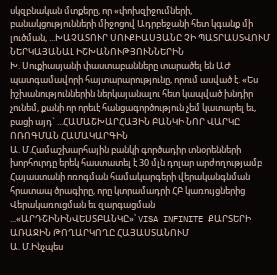սկզբնական մտքերը, որ «փոխզիջումների, բանակցությունների միջոցով Ադրբեջանի հետ կգանք մի լուծման, ...ԽԱՉԱՏՈՒՐ ՍՈՒՔԻԱՍՅԱՆԸ ՉԻ ՊԱՏՐԱՍՏՎՈՒՄ ՆԵՐԿԱՅԱՆԱԼ ԻՇԽԱՆՈՒԹՅՈՒՆՆԵՐԻՆ
Խ. Սուքիասյանի փաստաբանները տարածել են ԱԺ պատգամավորի հայտարարությունը, որում ասված է. «Ես իշխանություններին ներկայանալու հետ կապված խնդիր չունեմ, քանի որ որեւէ հանցագործություն չեմ կատարել եւ, բացի այդ` ...ՀԱՄԱՇԽԱՐՀԱՅԻՆ ԲԱՆԿԻ ՆՈՐ ՎԱՐԿԸ ՈՌՈԳՄԱՆ ՀԱՄԱԿԱՐԳԻՆ
Ա. Մ.Համաշխարհային բանկի գործադիր տնօրենների խորհուրդը երեկ հաստատել է 30 մլն դոլար արժողությամբ Հայաստանի ոռոգման համակարգերի վերականգնման հրատապ ծրագիրը, որը կտրամադրի ՀԲ կառույցներից Վերակառուցման եւ զարգացման ...«ԱՐԴՇԻՆԻՆՎԵՍՏԲԱՆԿԸ»՝ VISA INFINITE ՔԱՐՏԵՐԻ ԱՌԱՋԻՆ ԹՈՂԱՐԿՈՂԸ ՀԱՅԱՍՏԱՆՈՒՄ
Ա. Մ.Ինչպես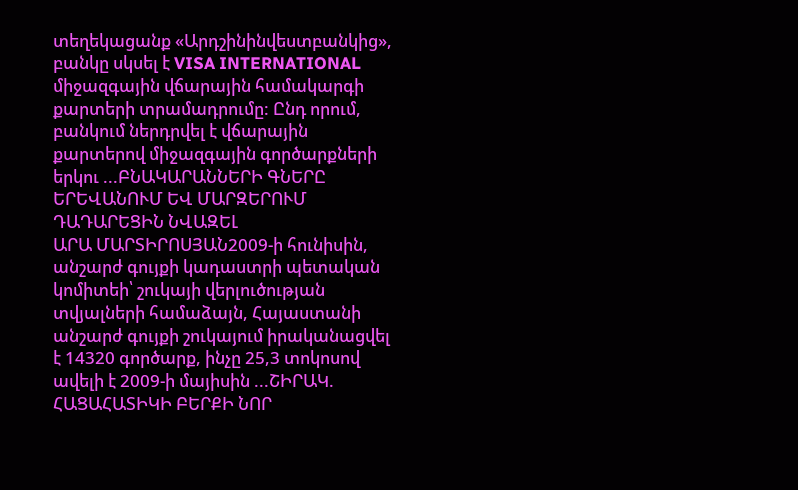տեղեկացանք «Արդշինինվեստբանկից», բանկը սկսել է VISA INTERNATIONAL միջազգային վճարային համակարգի քարտերի տրամադրումը: Ընդ որում, բանկում ներդրվել է վճարային քարտերով միջազգային գործարքների երկու ...ԲՆԱԿԱՐԱՆՆԵՐԻ ԳՆԵՐԸ ԵՐԵՎԱՆՈՒՄ ԵՎ ՄԱՐԶԵՐՈՒՄ ԴԱԴԱՐԵՑԻՆ ՆՎԱԶԵԼ
ԱՐԱ ՄԱՐՏԻՐՈՍՅԱՆ2009-ի հունիսին, անշարժ գույքի կադաստրի պետական կոմիտեի՝ շուկայի վերլուծության տվյալների համաձայն, Հայաստանի անշարժ գույքի շուկայում իրականացվել է 14320 գործարք, ինչը 25,3 տոկոսով ավելի է 2009-ի մայիսին ...ՇԻՐԱԿ. ՀԱՑԱՀԱՏԻԿԻ ԲԵՐՔԻ ՆՈՐ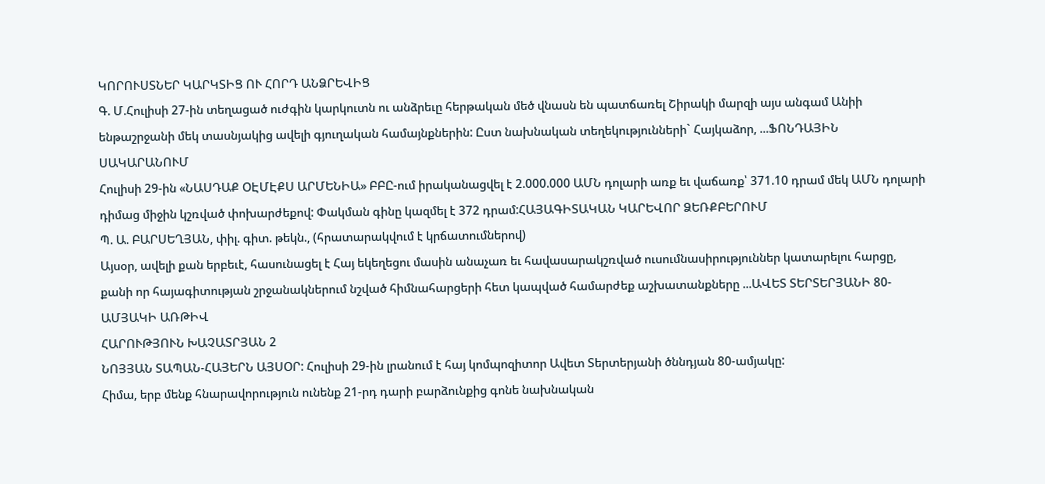ԿՈՐՈՒՍՏՆԵՐ ԿԱՐԿՏԻՑ ՈՒ ՀՈՐԴ ԱՆՁՐԵՎԻՑ
Գ. Մ.Հուլիսի 27-ին տեղացած ուժգին կարկուտն ու անձրեւը հերթական մեծ վնասն են պատճառել Շիրակի մարզի այս անգամ Անիի ենթաշրջանի մեկ տասնյակից ավելի գյուղական համայնքներին: Ըստ նախնական տեղեկությունների` Հայկաձոր, ...ՖՈՆԴԱՅԻՆ ՍԱԿԱՐԱՆՈՒՄ
Հուլիսի 29-ին «ՆԱՍԴԱՔ ՕԷՄԷՔՍ ԱՐՄԵՆԻԱ» ԲԲԸ-ում իրականացվել է 2.000.000 ԱՄՆ դոլարի առք եւ վաճառք՝ 371.10 դրամ մեկ ԱՄՆ դոլարի դիմաց միջին կշռված փոխարժեքով: Փակման գինը կազմել է 372 դրամ:ՀԱՅԱԳԻՏԱԿԱՆ ԿԱՐԵՎՈՐ ՁԵՌՔԲԵՐՈՒՄ
Պ. Ա. ԲԱՐՍԵՂՅԱՆ, փիլ. գիտ. թեկն., (հրատարակվում է կրճատումներով)
Այսօր, ավելի քան երբեւէ, հասունացել է Հայ եկեղեցու մասին անաչառ եւ հավասարակշռված ուսումնասիրություններ կատարելու հարցը, քանի որ հայագիտության շրջանակներում նշված հիմնահարցերի հետ կապված համարժեք աշխատանքները ...ԱՎԵՏ ՏԵՐՏԵՐՅԱՆԻ 80-ԱՄՅԱԿԻ ԱՌԹԻՎ
ՀԱՐՈՒԹՅՈՒՆ ԽԱՉԱՏՐՅԱՆ 2
ՆՈՅՅԱՆ ՏԱՊԱՆ-ՀԱՅԵՐՆ ԱՅՍՕՐ: Հուլիսի 29-ին լրանում է հայ կոմպոզիտոր Ավետ Տերտերյանի ծննդյան 80-ամյակը:
Հիմա, երբ մենք հնարավորություն ունենք 21-րդ դարի բարձունքից գոնե նախնական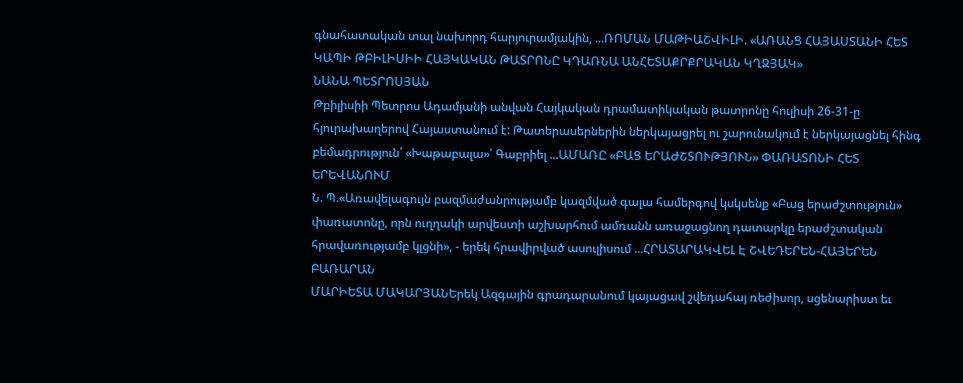գնահատական տալ նախորդ հարյուրամյակին, ...ՌՈՄԱՆ ՄԱԹԻԱՇՎԻԼԻ. «ԱՌԱՆՑ ՀԱՅԱՍՏԱՆԻ ՀԵՏ ԿԱՊԻ ԹԲԻԼԻՍԻԻ ՀԱՅԿԱԿԱՆ ԹԱՏՐՈՆԸ ԿԴԱՌՆԱ ԱՆՀԵՏԱՔՐՔՐԱԿԱՆ ԿՂԶՅԱԿ»
ՆԱՆԱ ՊԵՏՐՈՍՅԱՆ
Թբիլիսիի Պետրոս Ադամյանի անվան Հայկական դրամատիկական թատրոնը հուլիսի 26-31-ը հյուրախաղերով Հայաստանում է: Թատերասերներին ներկայացրել ու շարունակում է ներկայացնել հինգ բեմադրություն՝ «Խաթաբալա»՝ Գաբրիել ...ԱՄԱՌԸ «ԲԱՑ ԵՐԱԺՇՏՈՒԹՅՈՒՆ» ՓԱՌԱՏՈՆԻ ՀԵՏ ԵՐԵՎԱՆՈՒՄ
Ն. Պ.«Առավելագույն բազմաժանրությամբ կազմված գալա համերգով կսկսենք «Բաց երաժշտություն» փառատոնը, որն ուղղակի արվեստի աշխարհում ամռանն առաջացնող դատարկը երաժշտական հրավառությամբ կլցնի», - երեկ հրավիրված ասուլիսում ...ՀՐԱՏԱՐԱԿՎԵԼ Է ՇՎԵԴԵՐԵՆ-ՀԱՅԵՐԵՆ ԲԱՌԱՐԱՆ
ՄԱՐԻԵՏԱ ՄԱԿԱՐՅԱՆԵրեկ Ազգային գրադարանում կայացավ շվեդահայ ռեժիսոր, սցենարիստ եւ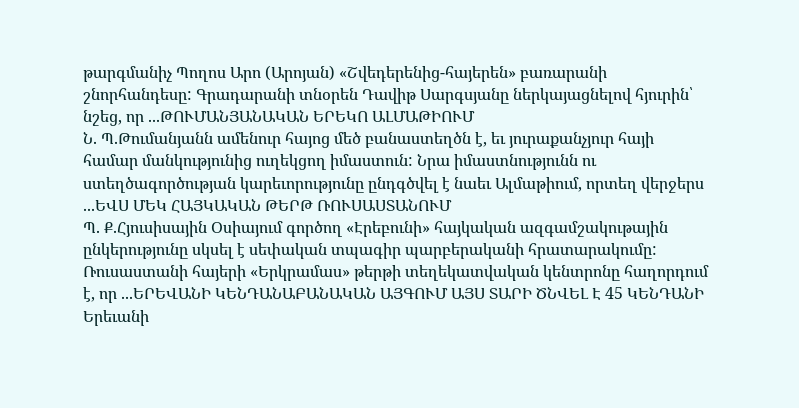թարգմանիչ Պողոս Արո (Արոյան) «Շվեդերենից-հայերեն» բառարանի շնորհանդեսը: Գրադարանի տնօրեն Դավիթ Սարգսյանը ներկայացնելով հյուրին՝ նշեց, որ ...ԹՈՒՄԱՆՅԱՆԱԿԱՆ ԵՐԵԿՈ ԱԼՄԱԹԻՈՒՄ
Ն. Պ.Թումանյանն ամենուր հայոց մեծ բանաստեղծն է, եւ յուրաքանչյուր հայի համար մանկությունից ուղեկցող իմաստուն: Նրա իմաստնությունն ու ստեղծագործության կարեւորությունը ընդգծվել է նաեւ Ալմաթիում, որտեղ վերջերս ...ԵՎՍ ՄԵԿ ՀԱՅԿԱԿԱՆ ԹԵՐԹ ՌՈՒՍԱՍՏԱՆՈՒՄ
Պ. Ք.Հյուսիսային Օսիայում գործող «Էրեբունի» հայկական ազգամշակութային ընկերությունը սկսել է սեփական տպագիր պարբերականի հրատարակումը: Ռուսաստանի հայերի «Երկրամաս» թերթի տեղեկատվական կենտրոնը հաղորդում է, որ ...ԵՐԵՎԱՆԻ ԿԵՆԴԱՆԱԲԱՆԱԿԱՆ ԱՅԳՈՒՄ ԱՅՍ ՏԱՐԻ ԾՆՎԵԼ Է 45 ԿԵՆԴԱՆԻ
Երեւանի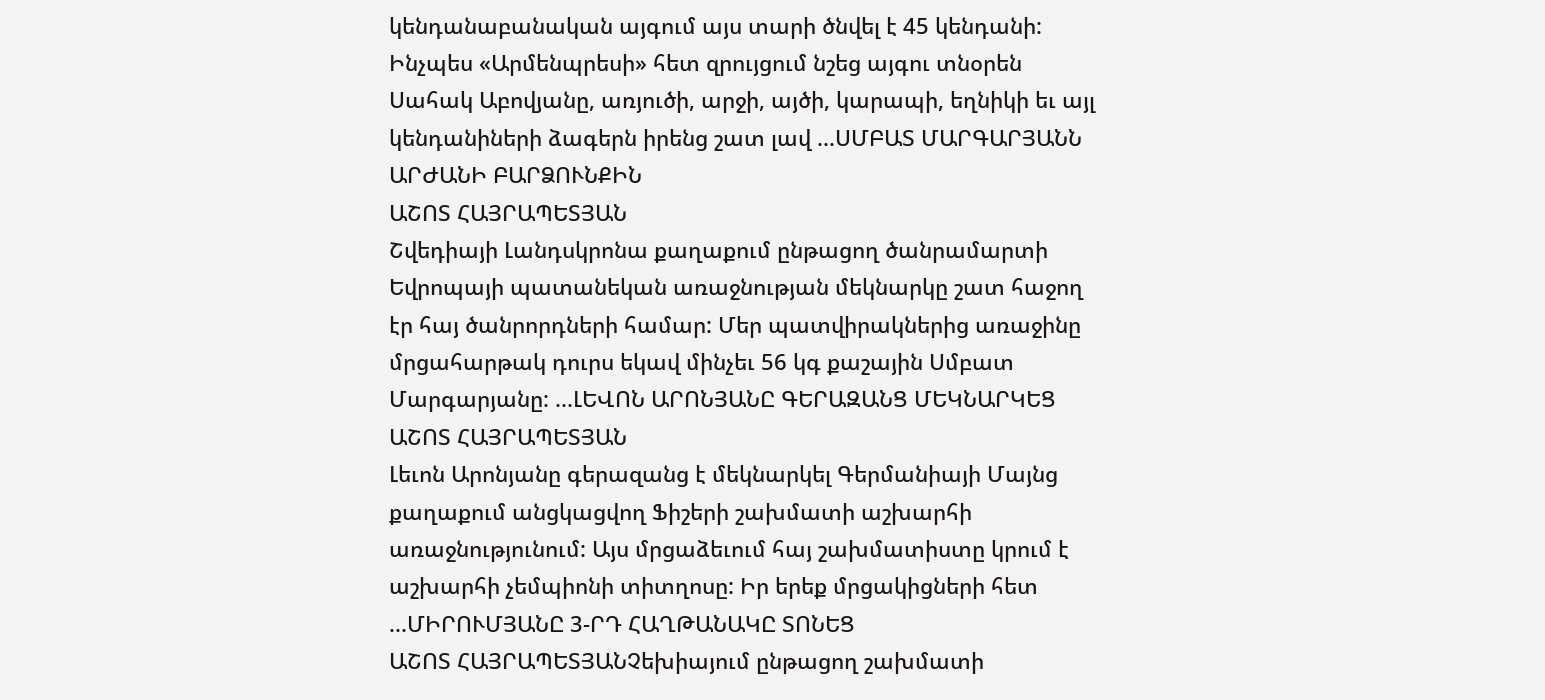կենդանաբանական այգում այս տարի ծնվել է 45 կենդանի: Ինչպես «Արմենպրեսի» հետ զրույցում նշեց այգու տնօրեն Սահակ Աբովյանը, առյուծի, արջի, այծի, կարապի, եղնիկի եւ այլ կենդանիների ձագերն իրենց շատ լավ ...ՍՄԲԱՏ ՄԱՐԳԱՐՅԱՆՆ ԱՐԺԱՆԻ ԲԱՐՁՈՒՆՔԻՆ
ԱՇՈՏ ՀԱՅՐԱՊԵՏՅԱՆ
Շվեդիայի Լանդսկրոնա քաղաքում ընթացող ծանրամարտի Եվրոպայի պատանեկան առաջնության մեկնարկը շատ հաջող էր հայ ծանրորդների համար: Մեր պատվիրակներից առաջինը մրցահարթակ դուրս եկավ մինչեւ 56 կգ քաշային Սմբատ Մարգարյանը: ...ԼԵՎՈՆ ԱՐՈՆՅԱՆԸ ԳԵՐԱԶԱՆՑ ՄԵԿՆԱՐԿԵՑ
ԱՇՈՏ ՀԱՅՐԱՊԵՏՅԱՆ
Լեւոն Արոնյանը գերազանց է մեկնարկել Գերմանիայի Մայնց քաղաքում անցկացվող Ֆիշերի շախմատի աշխարհի առաջնությունում: Այս մրցաձեւում հայ շախմատիստը կրում է աշխարհի չեմպիոնի տիտղոսը: Իր երեք մրցակիցների հետ ...ՄԻՐՈՒՄՅԱՆԸ 3-ՐԴ ՀԱՂԹԱՆԱԿԸ ՏՈՆԵՑ
ԱՇՈՏ ՀԱՅՐԱՊԵՏՅԱՆՉեխիայում ընթացող շախմատի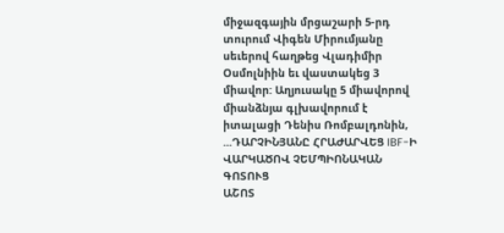միջազգային մրցաշարի 5-րդ տուրում Վիգեն Միրումյանը սեւերով հաղթեց Վլադիմիր Օսմոլնիին եւ վաստակեց 3 միավոր: Աղյուսակը 5 միավորով միանձնյա գլխավորում է իտալացի Դենիս Ռոմբալդոնին, ...ԴԱՐՉԻՆՅԱՆԸ ՀՐԱԺԱՐՎԵՑ IBF-Ի ՎԱՐԿԱԾՈՎ ՉԵՄՊԻՈՆԱԿԱՆ ԳՈՏՈՒՑ
ԱՇՈՏ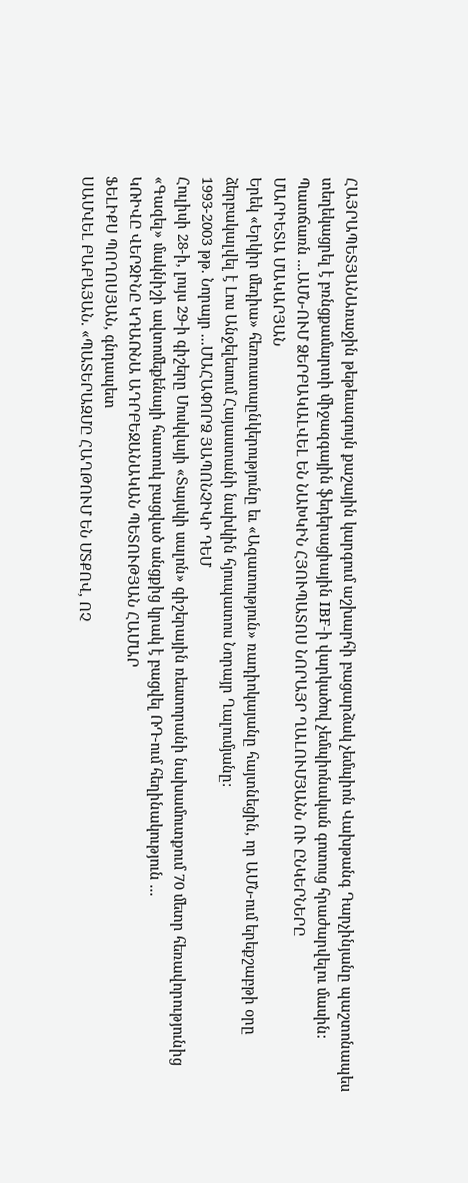ՀԱՅՐԱՊԵՏՅԱՆԱռաջին թեթեւագույն քաշային կարգում աշխարհի բացարձակ չեմպիոն Վախթանգ Դարչինյանը պաշտոնապես տեղեկացրել է բռնցքամարտի միջազգային ֆեդերացիային IBF-ի վարկածով չեմպիոնական գոտուց հրաժարվելու մասին: Պատճառն ...ԱՄՆ-ՈՒՄ ՁԵՐԲԱԿԱԼՎԵԼ ԵՆ ՆԱԽԿԻՆ ՀՅՈՒՊԱՏՈՍ ՆՈՐԱՅՐ ՂԱԼՈՒՄՅԱՆՆ ՈՒ ԸՆԿԵՐՆԵՐԸ
ՄԱՐԻԵՏԱ ՄԱԿԱՐՅԱՆ
Երեկ «Երկիր մեդիա» հեռուստաընկերությունը եւ «Ազատություն» ռադիոկայանը հայտնեցին, որ ԱՄՆ-ում երեքշաբթի օրը ձերբակալվել է Լոս Անջելեսում Հայաստանի նախկին հյուպատոս Նորայր Ղալումյանը:
1993-2003 թթ. Նորայր ...ՄԱՀԱՓՈՐՁ ՅԱՊՈՆՉԻԿԻ ԴԵՄ
Հուլիսի 28-ի, լույս 29-ի գիշերը Մոսկվայի «Տայսկի սալոն» գիշերային ռեստորանի նախամուտքում 70 մետր հեռավորությունից «Գազել» մակնիշի ավտոմեքենայի հատուկ բացված անցքից կրակ է բացվել ՌԴ-ում հեղինակություն ...
ԿՌԻՎԸ ՎԵՐՋԻՆԸ ԿԴԱՌՆԱ ԱԴՐԲԵՋԱՆԱԿԱՆ ՊԵՏՈՒԹՅԱՆ ՀԱՄԱՐ
ՖԵԼԻՔՍ ՊՈՂՈՍՅԱՆ, գնդապետ
ՍԱՄՎԵԼ ԲԱԲԱՅԱՆ. «ՊԱՏԵՐԱԶՄԸ ՀԱՂԹՈՒՄ ԵՆ ՄՏՔՈՎ, ՈՉ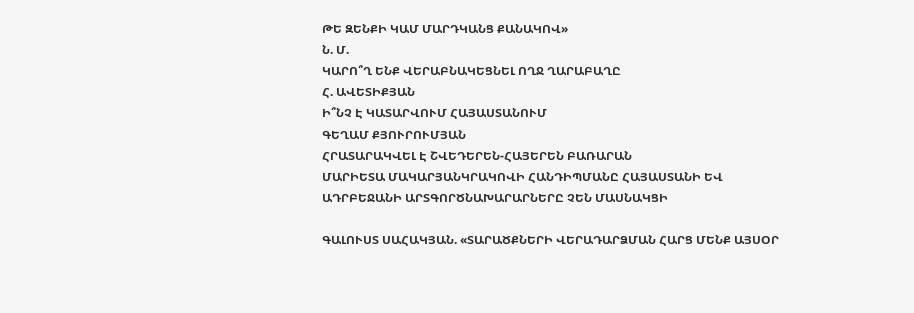ԹԵ ԶԵՆՔԻ ԿԱՄ ՄԱՐԴԿԱՆՑ ՔԱՆԱԿՈՎ»
Ն. Մ.
ԿԱՐՈ՞Ղ ԵՆՔ ՎԵՐԱԲՆԱԿԵՑՆԵԼ ՈՂՋ ՂԱՐԱԲԱՂԸ
Հ. ԱՎԵՏԻՔՅԱՆ
Ի՞ՆՉ Է ԿԱՏԱՐՎՈՒՄ ՀԱՅԱՍՏԱՆՈՒՄ
ԳԵՂԱՄ ՔՅՈՒՐՈՒՄՅԱՆ
ՀՐԱՏԱՐԱԿՎԵԼ Է ՇՎԵԴԵՐԵՆ-ՀԱՅԵՐԵՆ ԲԱՌԱՐԱՆ
ՄԱՐԻԵՏԱ ՄԱԿԱՐՅԱՆԿՐԱԿՈՎԻ ՀԱՆԴԻՊՄԱՆԸ ՀԱՅԱՍՏԱՆԻ ԵՎ ԱԴՐԲԵՋԱՆԻ ԱՐՏԳՈՐԾՆԱԽԱՐԱՐՆԵՐԸ ՉԵՆ ՄԱՍՆԱԿՑԻ

ԳԱԼՈՒՍՏ ՍԱՀԱԿՅԱՆ. «ՏԱՐԱԾՔՆԵՐԻ ՎԵՐԱԴԱՐՁՄԱՆ ՀԱՐՑ ՄԵՆՔ ԱՅՍՕՐ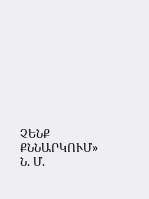ՉԵՆՔ ՔՆՆԱՐԿՈՒՄ»
Ն. Մ.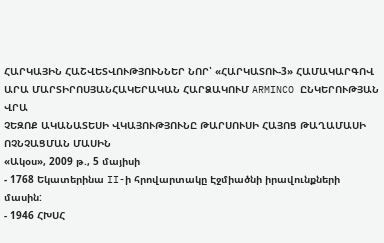ՀԱՐԿԱՅԻՆ ՀԱՇՎԵՏՎՈՒԹՅՈՒՆՆԵՐ ՆՈՐ՝ «ՀԱՐԿԱՏՈՒ-3» ՀԱՄԱԿԱՐԳՈՎ
ԱՐԱ ՄԱՐՏԻՐՈՍՅԱՆՀԱԿԵՐԱԿԱՆ ՀԱՐՁԱԿՈՒՄ ARMINCO ԸՆԿԵՐՈՒԹՅԱՆ ՎՐԱ
ՉԵԶՈՔ ԱԿԱՆԱՏԵՍԻ ՎԿԱՅՈՒԹՅՈՒՆԸ ԹԱՐՍՈՒՍԻ ՀԱՅՈՑ ԹԱՂԱՄԱՍԻ ՈՉՆՉԱՑՄԱՆ ՄԱՍԻՆ
«Ակօս», 2009 թ., 5 մայիսի
- 1768 Եկատերինա II-ի հրովարտակը Էջմիածնի իրավունքների մասին:
- 1946 ՀԽՍՀ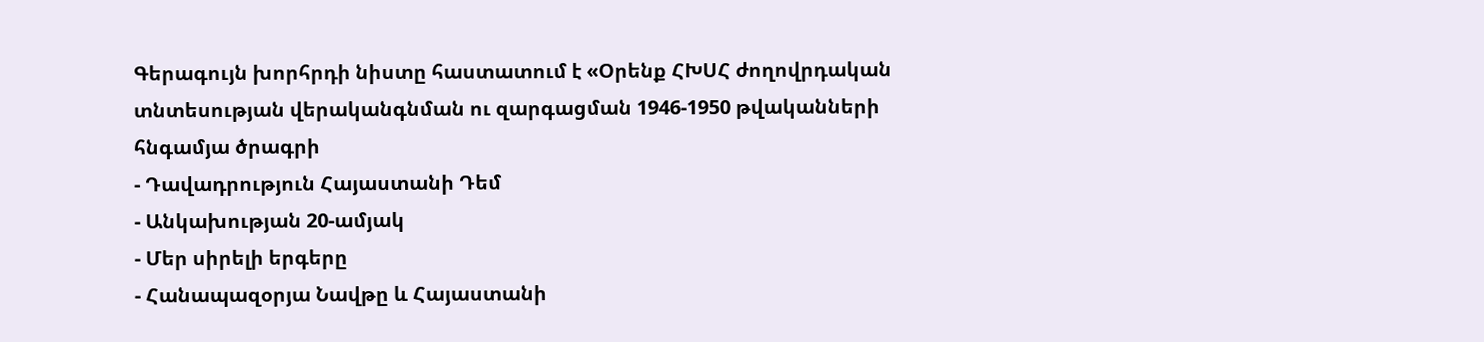Գերագույն խորհրդի նիստը հաստատում է «Օրենք ՀԽՍՀ ժողովրդական տնտեսության վերականգնման ու զարգացման 1946-1950 թվականների հնգամյա ծրագրի
- Դավադրություն Հայաստանի Դեմ
- Անկախության 20-ամյակ
- Մեր սիրելի երգերը
- Հանապազօրյա Նավթը և Հայաստանի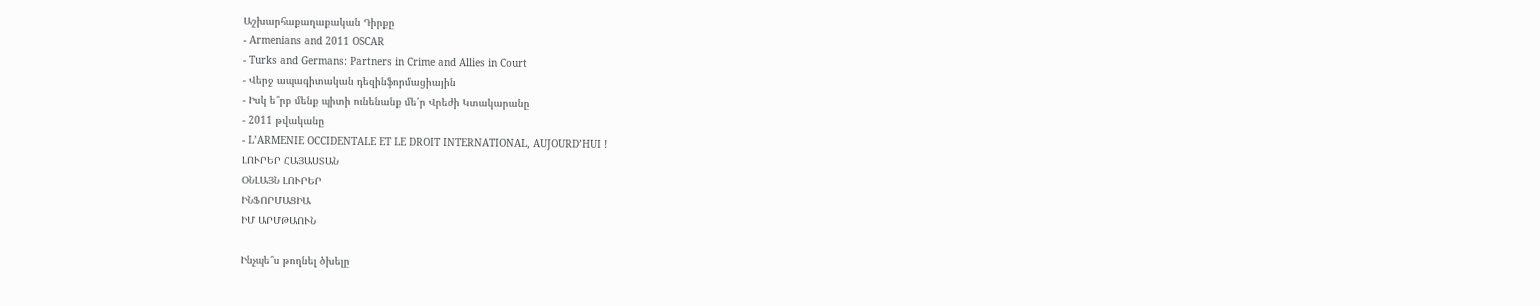Աշխարհաքաղաքական Դիրքը
- Armenians and 2011 OSCAR
- Turks and Germans: Partners in Crime and Allies in Court
- Վերջ ապագիտական դեզինֆորմացիային
- Իսկ ե՞րբ մենք պիտի ունենանք մե՛ր Վրեժի Կտակարանը
- 2011 թվականը
- L’ARMENIE OCCIDENTALE ET LE DROIT INTERNATIONAL, AUJOURD’HUI !
ԼՈՒՐԵՐ ՀԱՅԱՍՏԱՆ
ՕՆԼԱՅՆ ԼՈՒՐԵՐ
ԻՆՖՈՐՄԱՑԻԱ
ԻՄ ԱՐՄԹԱՈՒՆ

Ինչպե՞ս թողնել ծխելը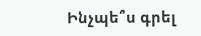Ինչպե՞ս գրել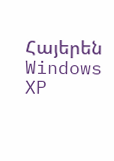Հայերեն Windows XP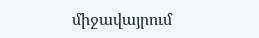միջավայրում